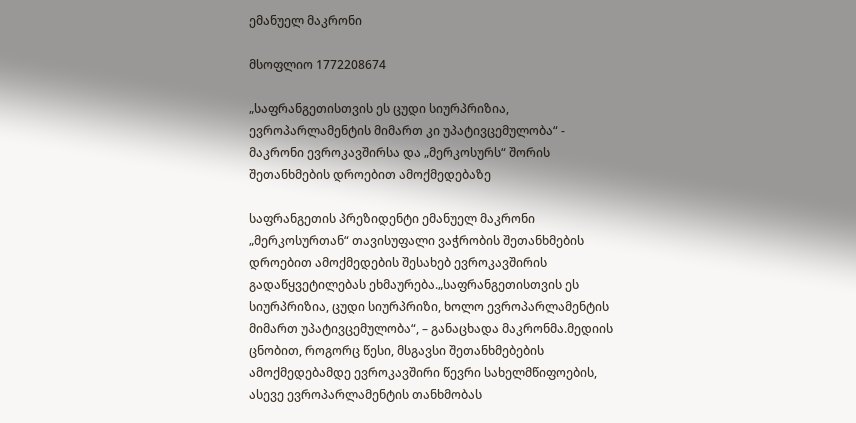ემანუელ მაკრონი

მსოფლიო 1772208674

„საფრანგეთისთვის ეს ცუდი სიურპრიზია, ევროპარლამენტის მიმართ კი უპატივცემულობა“ - მაკრონი ევროკავშირსა და „მერკოსურს“ შორის შეთანხმების დროებით ამოქმედებაზე

საფრანგეთის პრეზიდენტი ემანუელ მაკრონი „მერკოსურთან“ თავისუფალი ვაჭრობის შეთანხმების დროებით ამოქმედების შესახებ ევროკავშირის გადაწყვეტილებას ეხმაურება.„საფრანგეთისთვის ეს სიურპრიზია, ცუდი სიურპრიზი, ხოლო ევროპარლამენტის მიმართ უპატივცემულობა“, – განაცხადა მაკრონმა.მედიის ცნობით, როგორც წესი, მსგავსი შეთანხმებების ამოქმედებამდე ევროკავშირი წევრი სახელმწიფოების, ასევე ევროპარლამენტის თანხმობას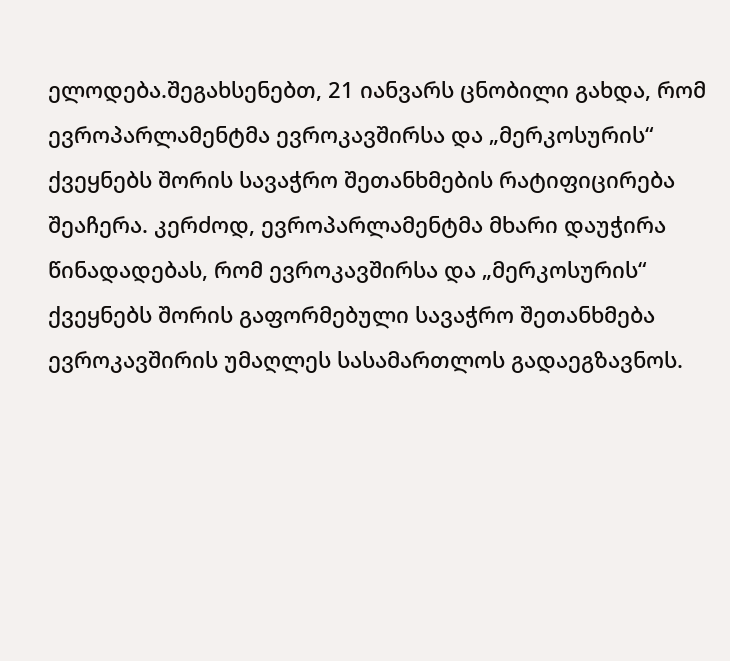ელოდება.შეგახსენებთ, 21 იანვარს ცნობილი გახდა, რომ ევროპარლამენტმა ევროკავშირსა და „მერკოსურის“ ქვეყნებს შორის სავაჭრო შეთანხმების რატიფიცირება შეაჩერა. კერძოდ, ევროპარლამენტმა მხარი დაუჭირა წინადადებას, რომ ევროკავშირსა და „მერკოსურის“ ქვეყნებს შორის გაფორმებული სავაჭრო შეთანხმება ევროკავშირის უმაღლეს სასამართლოს გადაეგზავნოს.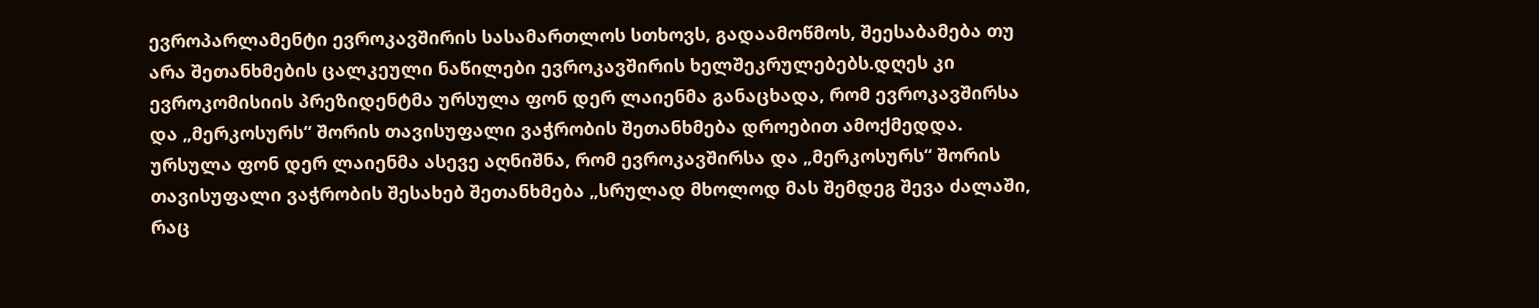ევროპარლამენტი ევროკავშირის სასამართლოს სთხოვს, გადაამოწმოს, შეესაბამება თუ არა შეთანხმების ცალკეული ნაწილები ევროკავშირის ხელშეკრულებებს.დღეს კი ევროკომისიის პრეზიდენტმა ურსულა ფონ დერ ლაიენმა განაცხადა, რომ ევროკავშირსა და „მერკოსურს“ შორის თავისუფალი ვაჭრობის შეთანხმება დროებით ამოქმედდა. ურსულა ფონ დერ ლაიენმა ასევე აღნიშნა, რომ ევროკავშირსა და „მერკოსურს“ შორის თავისუფალი ვაჭრობის შესახებ შეთანხმება „სრულად მხოლოდ მას შემდეგ შევა ძალაში, რაც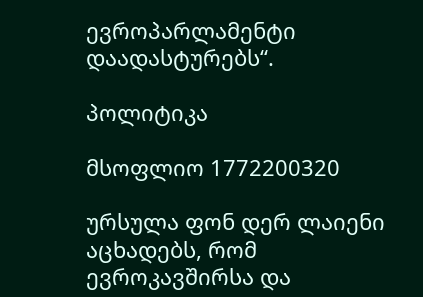ევროპარლამენტი დაადასტურებს“.

პოლიტიკა

მსოფლიო 1772200320

ურსულა ფონ დერ ლაიენი აცხადებს, რომ ევროკავშირსა და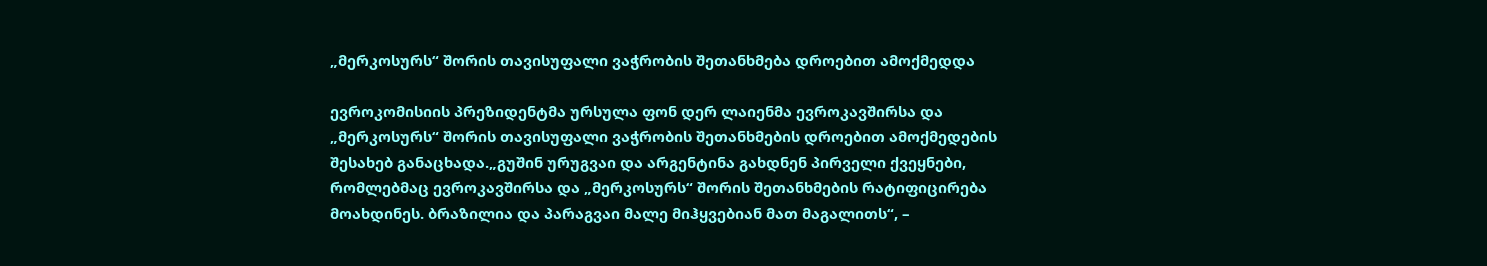„მერკოსურს“ შორის თავისუფალი ვაჭრობის შეთანხმება დროებით ამოქმედდა

ევროკომისიის პრეზიდენტმა ურსულა ფონ დერ ლაიენმა ევროკავშირსა და „მერკოსურს“ შორის თავისუფალი ვაჭრობის შეთანხმების დროებით ამოქმედების შესახებ განაცხადა.„გუშინ ურუგვაი და არგენტინა გახდნენ პირველი ქვეყნები, რომლებმაც ევროკავშირსა და „მერკოსურს“ შორის შეთანხმების რატიფიცირება მოახდინეს. ბრაზილია და პარაგვაი მალე მიჰყვებიან მათ მაგალითს“, –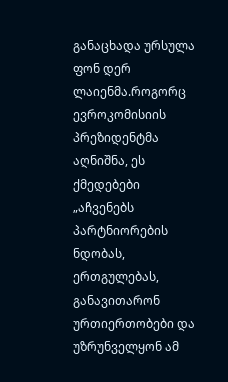განაცხადა ურსულა ფონ დერ ლაიენმა.როგორც ევროკომისიის პრეზიდენტმა აღნიშნა, ეს ქმედებები „აჩვენებს პარტნიორების ნდობას, ერთგულებას, განავითარონ ურთიერთობები და უზრუნველყონ ამ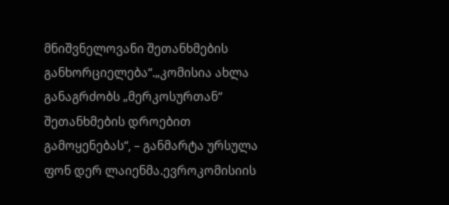მნიშვნელოვანი შეთანხმების განხორციელება“.„კომისია ახლა განაგრძობს „მერკოსურთან“ შეთანხმების დროებით გამოყენებას“, – განმარტა ურსულა ფონ დერ ლაიენმა.ევროკომისიის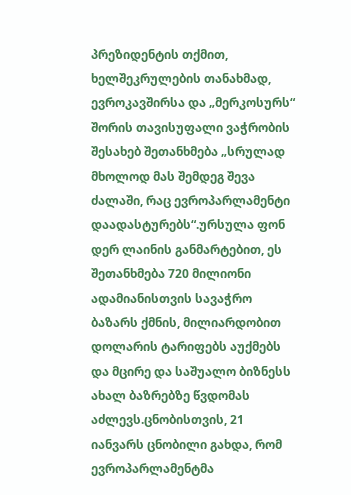პრეზიდენტის თქმით, ხელშეკრულების თანახმად, ევროკავშირსა და „მერკოსურს“ შორის თავისუფალი ვაჭრობის შესახებ შეთანხმება „სრულად მხოლოდ მას შემდეგ შევა ძალაში, რაც ევროპარლამენტი დაადასტურებს“.ურსულა ფონ დერ ლაინის განმარტებით, ეს შეთანხმება 720 მილიონი ადამიანისთვის სავაჭრო ბაზარს ქმნის, მილიარდობით დოლარის ტარიფებს აუქმებს და მცირე და საშუალო ბიზნესს ახალ ბაზრებზე წვდომას აძლევს.ცნობისთვის, 21 იანვარს ცნობილი გახდა, რომ ევროპარლამენტმა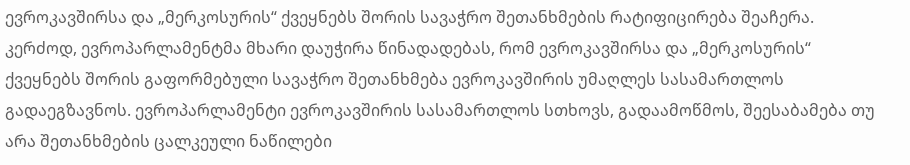ევროკავშირსა და „მერკოსურის“ ქვეყნებს შორის სავაჭრო შეთანხმების რატიფიცირება შეაჩერა. კერძოდ, ევროპარლამენტმა მხარი დაუჭირა წინადადებას, რომ ევროკავშირსა და „მერკოსურის“ ქვეყნებს შორის გაფორმებული სავაჭრო შეთანხმება ევროკავშირის უმაღლეს სასამართლოს გადაეგზავნოს. ევროპარლამენტი ევროკავშირის სასამართლოს სთხოვს, გადაამოწმოს, შეესაბამება თუ არა შეთანხმების ცალკეული ნაწილები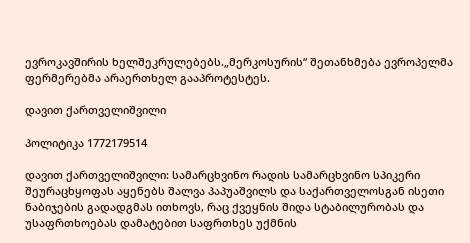ევროკავშირის ხელშეკრულებებს.„მერკოსურის“ შეთანხმება ევროპელმა ფერმერებმა არაერთხელ გააპროტესტეს.

დავით ქართველიშვილი

პოლიტიკა 1772179514

დავით ქართველიშვილი: სამარცხვინო რადის სამარცხვინო სპიკერი შეურაცხყოფას აყენებს შალვა პაპუაშვილს და საქართველოსგან ისეთი ნაბიჯების გადადგმას ითხოვს, რაც ქვეყნის შიდა სტაბილურობას და უსაფრთხოებას დამატებით საფრთხეს უქმნის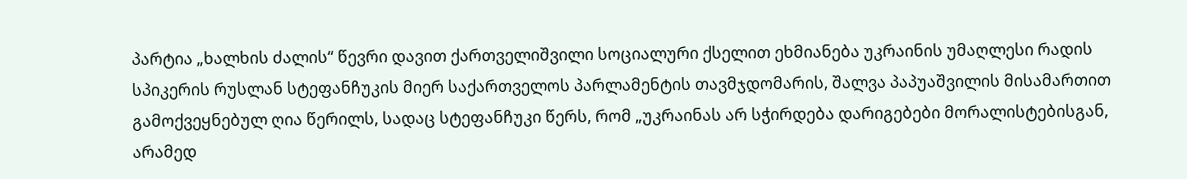პარტია „ხალხის ძალის“ წევრი დავით ქართველიშვილი სოციალური ქსელით ეხმიანება უკრაინის უმაღლესი რადის სპიკერის რუსლან სტეფანჩუკის მიერ საქართველოს პარლამენტის თავმჯდომარის, შალვა პაპუაშვილის მისამართით გამოქვეყნებულ ღია წერილს, სადაც სტეფანჩუკი წერს, რომ „უკრაინას არ სჭირდება დარიგებები მორალისტებისგან, არამედ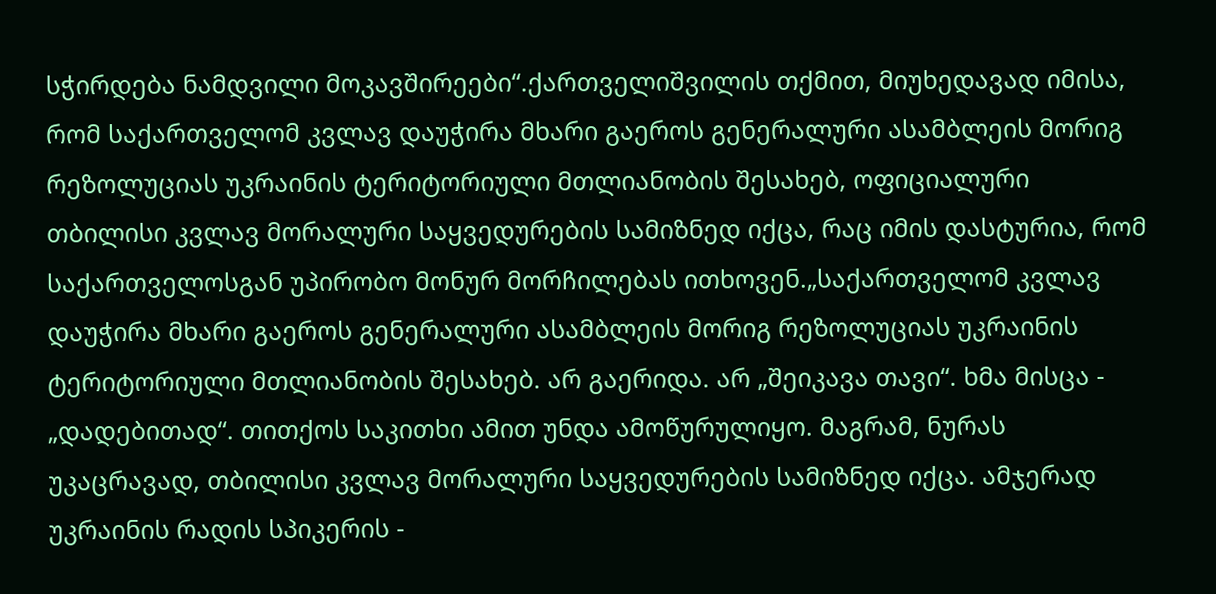სჭირდება ნამდვილი მოკავშირეები“.ქართველიშვილის თქმით, მიუხედავად იმისა, რომ საქართველომ კვლავ დაუჭირა მხარი გაეროს გენერალური ასამბლეის მორიგ რეზოლუციას უკრაინის ტერიტორიული მთლიანობის შესახებ, ოფიციალური თბილისი კვლავ მორალური საყვედურების სამიზნედ იქცა, რაც იმის დასტურია, რომ საქართველოსგან უპირობო მონურ მორჩილებას ითხოვენ.„საქართველომ კვლავ დაუჭირა მხარი გაეროს გენერალური ასამბლეის მორიგ რეზოლუციას უკრაინის ტერიტორიული მთლიანობის შესახებ. არ გაერიდა. არ „შეიკავა თავი“. ხმა მისცა - „დადებითად“. თითქოს საკითხი ამით უნდა ამოწურულიყო. მაგრამ, ნურას უკაცრავად, თბილისი კვლავ მორალური საყვედურების სამიზნედ იქცა. ამჯერად უკრაინის რადის სპიკერის -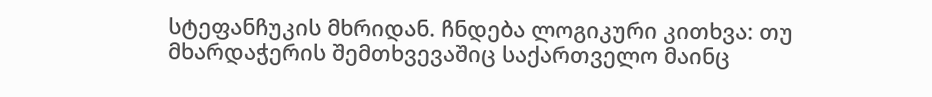სტეფანჩუკის მხრიდან. ჩნდება ლოგიკური კითხვა: თუ მხარდაჭერის შემთხვევაშიც საქართველო მაინც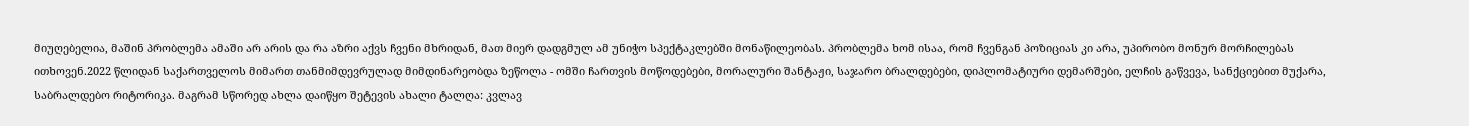მიუღებელია, მაშინ პრობლემა ამაში არ არის და რა აზრი აქვს ჩვენი მხრიდან, მათ მიერ დადგმულ ამ უნიჭო სპექტაკლებში მონაწილეობას. პრობლემა ხომ ისაა, რომ ჩვენგან პოზიციას კი არა, უპირობო მონურ მორჩილებას ითხოვენ.2022 წლიდან საქართველოს მიმართ თანმიმდევრულად მიმდინარეობდა ზეწოლა - ომში ჩართვის მოწოდებები, მორალური შანტაჟი, საჯარო ბრალდებები, დიპლომატიური დემარშები, ელჩის გაწვევა, სანქციებით მუქარა, საბრალდებო რიტორიკა. მაგრამ სწორედ ახლა დაიწყო შეტევის ახალი ტალღა: კვლავ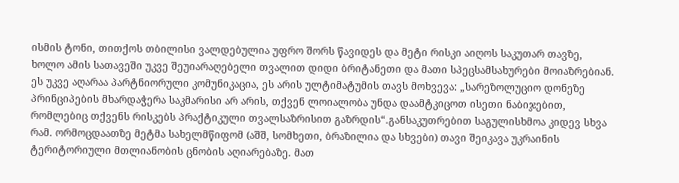ისმის ტონი, თითქოს თბილისი ვალდებულია უფრო შორს წავიდეს და მეტი რისკი აიღოს საკუთარ თავზე, ხოლო ამის სათავეში უკვე შეუიარაღებელი თვალით დიდი ბრიტანეთი და მათი სპეცსამსახურები მოიაზრებიან. ეს უკვე აღარაა პარტნიორული კომუნიკაცია, ეს არის ულტიმატუმის თავს მოხვევა: „სარეზოლუციო დონეზე პრინციპების მხარდაჭერა საკმარისი არ არის, თქვენ ლოიალობა უნდა დაამტკიცოთ ისეთი ნაბიჯებით, რომლებიც თქვენს რისკებს პრაქტიკული თვალსაზრისით გაზრდის“.განსაკუთრებით საგულისხმოა კიდევ სხვა რამ. ორმოცდაათზე მეტმა სახელმწიფომ (აშშ, სომხეთი, ბრაზილია და სხვები) თავი შეიკავა უკრაინის ტერიტორიული მთლიანობის ცნობის აღიარებაზე. მათ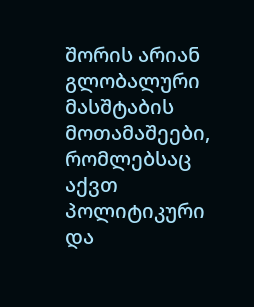შორის არიან გლობალური მასშტაბის მოთამაშეები, რომლებსაც აქვთ პოლიტიკური და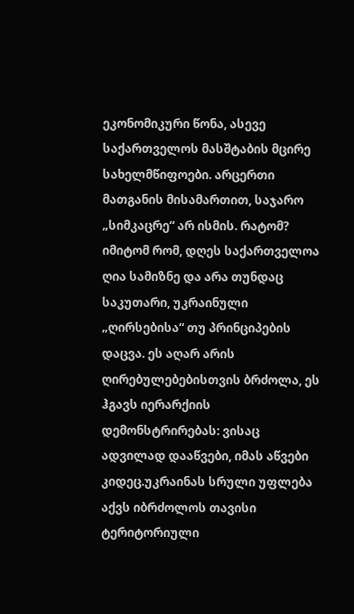ეკონომიკური წონა, ასევე საქართველოს მასშტაბის მცირე სახელმწიფოები. არცერთი მათგანის მისამართით, საჯარო „სიმკაცრე“ არ ისმის. რატომ? იმიტომ რომ, დღეს საქართველოა ღია სამიზნე და არა თუნდაც საკუთარი, უკრაინული „ღირსებისა“ თუ პრინციპების დაცვა. ეს აღარ არის ღირებულებებისთვის ბრძოლა, ეს ჰგავს იერარქიის დემონსტრირებას: ვისაც ადვილად დააწვები, იმას აწვები კიდეც.უკრაინას სრული უფლება აქვს იბრძოლოს თავისი ტერიტორიული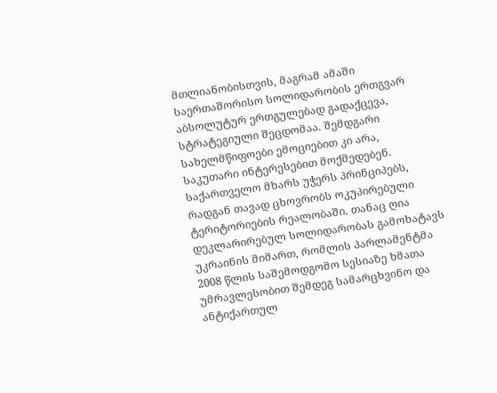მთლიანობისთვის, მაგრამ ამაში საერთაშორისო სოლიდარობის ერთგვარ აბსოლუტურ ერთგულებად გადაქცევა, სტრატეგიული შეცდომაა. შემდგარი სახელმწიფოები ემოციებით კი არა, საკუთარი ინტერესებით მოქმედებენ. საქართველო მხარს უჭერს პრინციპებს, რადგან თავად ცხოვრობს ოკუპირებული ტერიტორიების რეალობაში. თანაც ღია დეკლარირებულ სოლიდარობას გამოხატავს უკრაინის მიმართ, რომლის პარლამენტმა 2008 წლის საშემოდგომო სესიაზე ხმათა უმრავლესობით შემდეგ სამარცხვინო და ანტიქართულ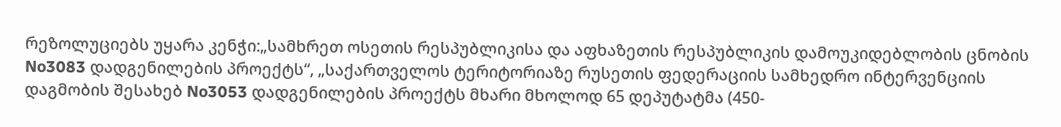რეზოლუციებს უყარა კენჭი:„სამხრეთ ოსეთის რესპუბლიკისა და აფხაზეთის რესპუბლიკის დამოუკიდებლობის ცნობის No3083 დადგენილების პროექტს“, „საქართველოს ტერიტორიაზე რუსეთის ფედერაციის სამხედრო ინტერვენციის დაგმობის შესახებ No3053 დადგენილების პროექტს მხარი მხოლოდ 65 დეპუტატმა (450-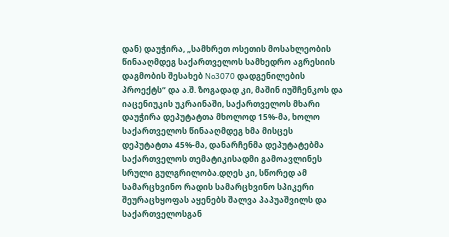დან) დაუჭირა, „სამხრეთ ოსეთის მოსახლეობის წინააღმდეგ საქართველოს სამხედრო აგრესიის დაგმობის შესახებ No3070 დადგენილების პროექტს“ და ა.შ. ზოგადად კი, მაშინ იუშჩენკოს და იაცენიუკის უკრაინაში, საქართველოს მხარი დაუჭირა დეპუტატთა მხოლოდ 15%-მა, ხოლო საქართველოს წინააღმდეგ ხმა მისცეს დეპუტატთა 45%-მა, დანარჩენმა დეპუტატებმა საქართველოს თემატიკისადმი გამოავლინეს სრული გულგრილობა.დღეს კი, სწორედ ამ სამარცხვინო რადის სამარცხვინო სპიკერი შეურაცხყოფას აყენებს შალვა პაპუაშვილს და საქართველოსგან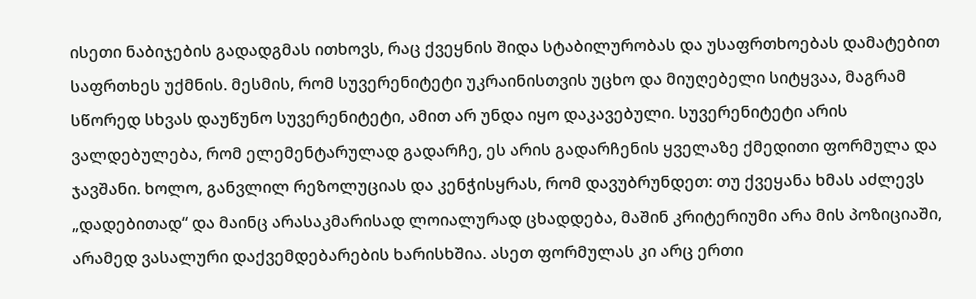ისეთი ნაბიჯების გადადგმას ითხოვს, რაც ქვეყნის შიდა სტაბილურობას და უსაფრთხოებას დამატებით საფრთხეს უქმნის. მესმის, რომ სუვერენიტეტი უკრაინისთვის უცხო და მიუღებელი სიტყვაა, მაგრამ სწორედ სხვას დაუწუნო სუვერენიტეტი, ამით არ უნდა იყო დაკავებული. სუვერენიტეტი არის ვალდებულება, რომ ელემენტარულად გადარჩე, ეს არის გადარჩენის ყველაზე ქმედითი ფორმულა და ჯავშანი. ხოლო, განვლილ რეზოლუციას და კენჭისყრას, რომ დავუბრუნდეთ: თუ ქვეყანა ხმას აძლევს „დადებითად“ და მაინც არასაკმარისად ლოიალურად ცხადდება, მაშინ კრიტერიუმი არა მის პოზიციაში, არამედ ვასალური დაქვემდებარების ხარისხშია. ასეთ ფორმულას კი არც ერთი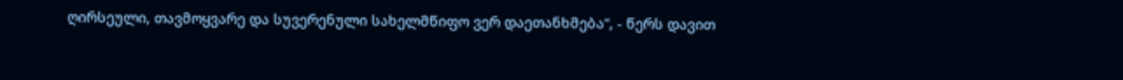ღირსეული, თავმოყვარე და სუვერენული სახელმწიფო ვერ დაეთანხმება“, - წერს დავით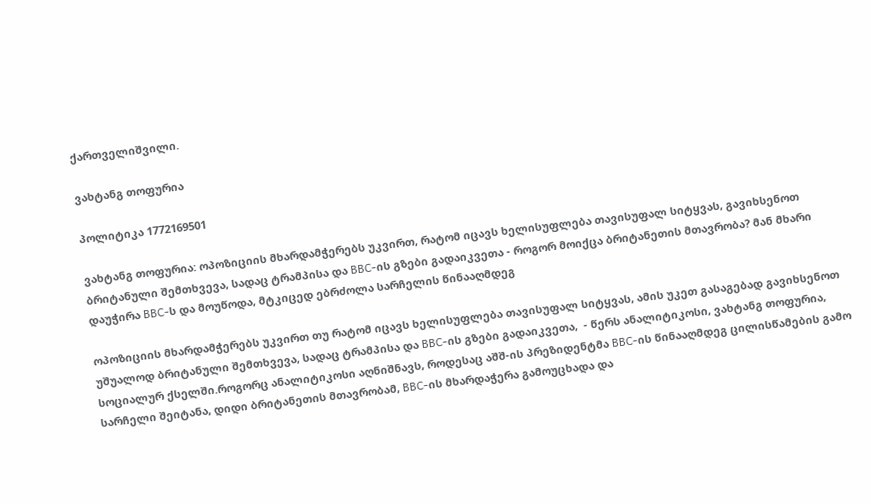ქართველიშვილი.

ვახტანგ თოფურია

პოლიტიკა 1772169501

ვახტანგ თოფურია: ოპოზიციის მხარდამჭერებს უკვირთ, რატომ იცავს ხელისუფლება თავისუფალ სიტყვას, გავიხსენოთ ბრიტანული შემთხვევა, სადაც ტრამპისა და BBC-ის გზები გადაიკვეთა - როგორ მოიქცა ბრიტანეთის მთავრობა? მან მხარი დაუჭირა BBC-ს და მოუწოდა, მტკიცედ ებრძოლა სარჩელის წინააღმდეგ

ოპოზიციის მხარდამჭერებს უკვირთ თუ რატომ იცავს ხელისუფლება თავისუფალ სიტყვას, ამის უკეთ გასაგებად გავიხსენოთ უშუალოდ ბრიტანული შემთხვევა, სადაც ტრამპისა და BBC-ის გზები გადაიკვეთა,  - წერს ანალიტიკოსი, ვახტანგ თოფურია, სოციალურ ქსელში.როგორც ანალიტიკოსი აღნიშნავს, როდესაც აშშ-ის პრეზიდენტმა BBC-ის წინააღმდეგ ცილისწამების გამო სარჩელი შეიტანა, დიდი ბრიტანეთის მთავრობამ, BBC-ის მხარდაჭერა გამოუცხადა და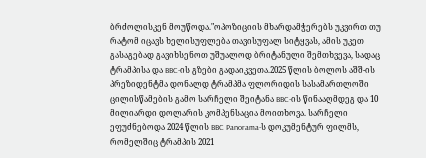ბრძოლისკენ მოუწოდა."ოპოზიციის მხარდამჭერებს უკვირთ თუ რატომ იცავს ხელისუფლება თავისუფალ სიტყვას, ამის უკეთ გასაგებად გავიხსენოთ უშუალოდ ბრიტანული შემთხვევა, სადაც ტრამპისა და BBC-ის გზები გადაიკვეთა.2025 წლის ბოლოს აშშ-ის პრეზიდენტმა დონალდ ტრამპმა ფლორიდის სასამართლოში ცილისწამების გამო სარჩელი შეიტანა BBC-ის წინააღმდეგ და 10 მილიარდი დოლარის კომპენსაცია მოითხოვა. სარჩელი ეფუძნებოდა 2024 წლის BBC Panorama-ს დოკუმენტურ ფილმს, რომელშიც ტრამპის 2021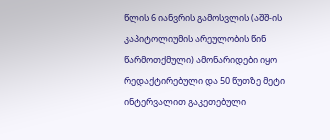წლის 6 იანვრის გამოსვლის (აშშ-ის კაპიტოლიუმის არეულობის წინ წარმოთქმული) ამონარიდები იყო რედაქტირებული და 50 წუთზე მეტი ინტერვალით გაკეთებული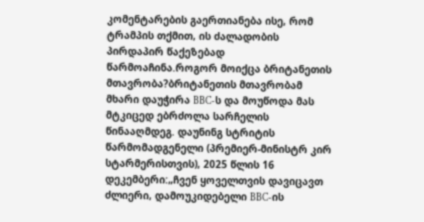კომენტარების გაერთიანება ისე, რომ ტრამპის თქმით, ის ძალადობის პირდაპირ წაქეზებად წარმოაჩინა.როგორ მოიქცა ბრიტანეთის მთავრობა?ბრიტანეთის მთავრობამ მხარი დაუჭირა BBC-ს და მოუწოდა მას მტკიცედ ებრძოლა სარჩელის წინააღმდეგ. დაუნინგ სტრიტის წარმომადგენელი (პრემიერ-მინისტრ კირ სტარმერისთვის), 2025 წლის 16 დეკემბერი:„ჩვენ ყოველთვის დავიცავთ ძლიერი, დამოუკიდებელი BBC-ის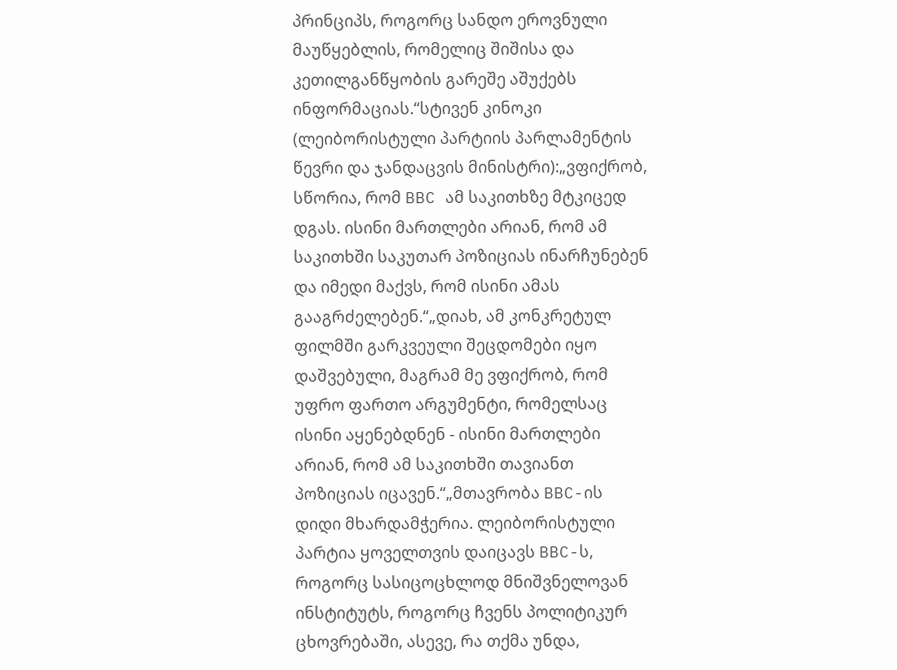პრინციპს, როგორც სანდო ეროვნული მაუწყებლის, რომელიც შიშისა და კეთილგანწყობის გარეშე აშუქებს ინფორმაციას.“სტივენ კინოკი (ლეიბორისტული პარტიის პარლამენტის წევრი და ჯანდაცვის მინისტრი):„ვფიქრობ, სწორია, რომ BBC ამ საკითხზე მტკიცედ დგას. ისინი მართლები არიან, რომ ამ საკითხში საკუთარ პოზიციას ინარჩუნებენ და იმედი მაქვს, რომ ისინი ამას გააგრძელებენ.“„დიახ, ამ კონკრეტულ ფილმში გარკვეული შეცდომები იყო დაშვებული, მაგრამ მე ვფიქრობ, რომ უფრო ფართო არგუმენტი, რომელსაც ისინი აყენებდნენ - ისინი მართლები არიან, რომ ამ საკითხში თავიანთ პოზიციას იცავენ.“„მთავრობა BBC-ის დიდი მხარდამჭერია. ლეიბორისტული პარტია ყოველთვის დაიცავს BBC-ს, როგორც სასიცოცხლოდ მნიშვნელოვან ინსტიტუტს, როგორც ჩვენს პოლიტიკურ ცხოვრებაში, ასევე, რა თქმა უნდა,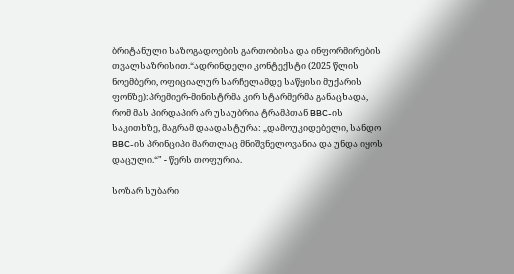ბრიტანული საზოგადოების გართობისა და ინფორმირების თვალსაზრისით.“ადრინდელი კონტექსტი (2025 წლის ნოემბერი, ოფიციალურ სარჩელამდე საწყისი მუქარის ფონზე):პრემიერ-მინისტრმა კირ სტარმერმა განაცხადა, რომ მას პირდაპირ არ უსაუბრია ტრამპთან BBC-ის საკითხზე, მაგრამ დაადასტურა: „დამოუკიდებელი, სანდო BBC-ის პრინციპი მართლაც მნიშვნელოვანია და უნდა იყოს დაცული.“" - წერს თოფურია.

სოზარ სუბარი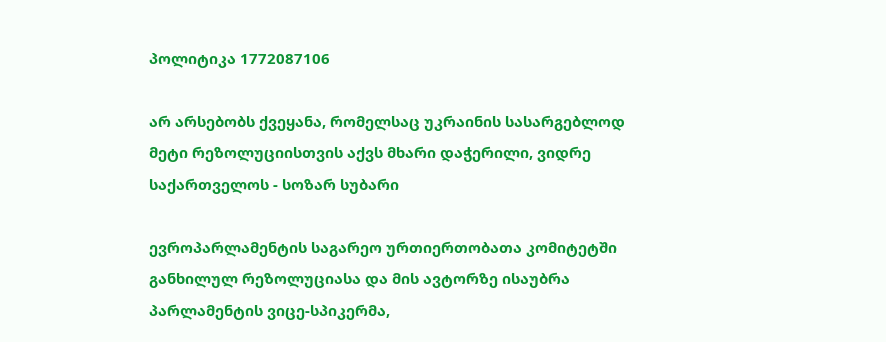პოლიტიკა 1772087106

არ არსებობს ქვეყანა, რომელსაც უკრაინის სასარგებლოდ მეტი რეზოლუციისთვის აქვს მხარი დაჭერილი, ვიდრე საქართველოს - სოზარ სუბარი

ევროპარლამენტის საგარეო ურთიერთობათა კომიტეტში განხილულ რეზოლუციასა და მის ავტორზე ისაუბრა პარლამენტის ვიცე-სპიკერმა,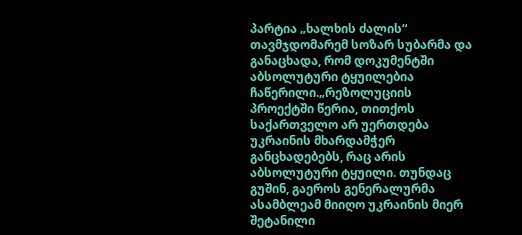პარტია „ხალხის ძალის“ თავმჯდომარემ სოზარ სუბარმა და განაცხადა, რომ დოკუმენტში აბსოლუტური ტყუილებია ჩაწერილი.„რეზოლუციის პროექტში წერია, თითქოს საქართველო არ უერთდება უკრაინის მხარდამჭერ განცხადებებს, რაც არის აბსოლუტური ტყუილი. თუნდაც გუშინ, გაეროს გენერალურმა ასამბლეამ მიიღო უკრაინის მიერ შეტანილი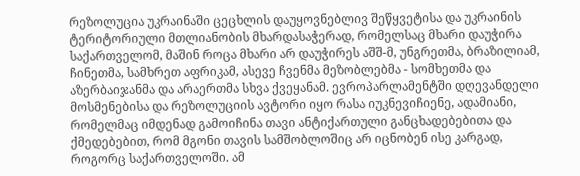რეზოლუცია უკრაინაში ცეცხლის დაუყოვნებლივ შეწყვეტისა და უკრაინის ტერიტორიული მთლიანობის მხარდასაჭერად, რომელსაც მხარი დაუჭირა საქართველომ, მაშინ როცა მხარი არ დაუჭირეს აშშ-მ, უნგრეთმა, ბრაზილიამ, ჩინეთმა, სამხრეთ აფრიკამ, ასევე ჩვენმა მეზობლებმა - სომხეთმა და აზერბაიჯანმა და არაერთმა სხვა ქვეყანამ. ევროპარლამენტში დღევანდელი მოსმენებისა და რეზოლუციის ავტორი იყო რასა იუკნევიჩიენე, ადამიანი, რომელმაც იმდენად გამოიჩინა თავი ანტიქართული განცხადებებითა და ქმედებებით, რომ მგონი თავის სამშობლოშიც არ იცნობენ ისე კარგად, როგორც საქართველოში. ამ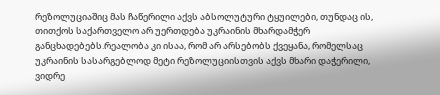რეზოლუციაშიც მას ჩაწერილი აქვს აბსოლუტური ტყუილები, თუნდაც ის, თითქოს საქართველო არ უერთდება უკრაინის მხარდამჭერ განცხადებებს.რეალობა კი ისაა, რომ არ არსებობს ქვეყანა, რომელსაც უკრაინის სასარგებლოდ მეტი რეზოლუციისთვის აქვს მხარი დაჭერილი, ვიდრე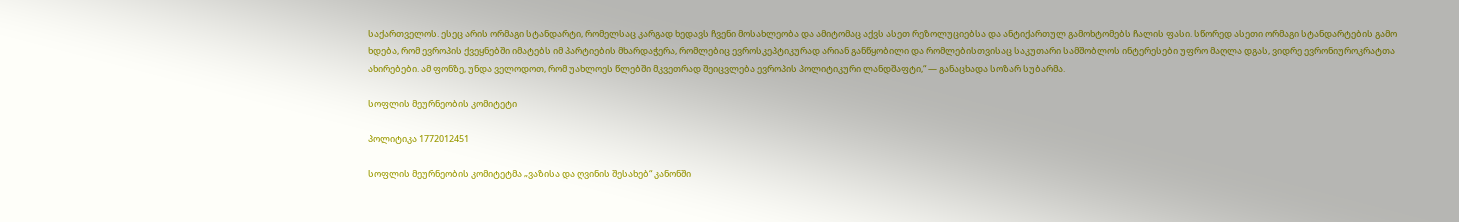საქართველოს. ესეც არის ორმაგი სტანდარტი, რომელსაც კარგად ხედავს ჩვენი მოსახლეობა და ამიტომაც აქვს ასეთ რეზოლუციებსა და ანტიქართულ გამოხტომებს ჩალის ფასი. სწორედ ასეთი ორმაგი სტანდარტების გამო ხდება, რომ ევროპის ქვეყნებში იმატებს იმ პარტიების მხარდაჭერა, რომლებიც ევროსკეპტიკურად არიან განწყობილი და რომლებისთვისაც საკუთარი სამშობლოს ინტერესები უფრო მაღლა დგას, ვიდრე ევრონიუროკრატთა ახირებები. ამ ფონზე, უნდა ველოდოთ, რომ უახლოეს წლებში მკვეთრად შეიცვლება ევროპის პოლიტიკური ლანდშაფტი,“ — განაცხადა სოზარ სუბარმა.

სოფლის მეურნეობის კომიტეტი

პოლიტიკა 1772012451

სოფლის მეურნეობის კომიტეტმა „ვაზისა და ღვინის შესახებ“ კანონში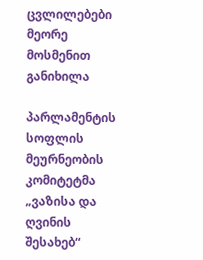ცვლილებები მეორე მოსმენით განიხილა

პარლამენტის სოფლის მეურნეობის კომიტეტმა „ვაზისა და ღვინის შესახებ“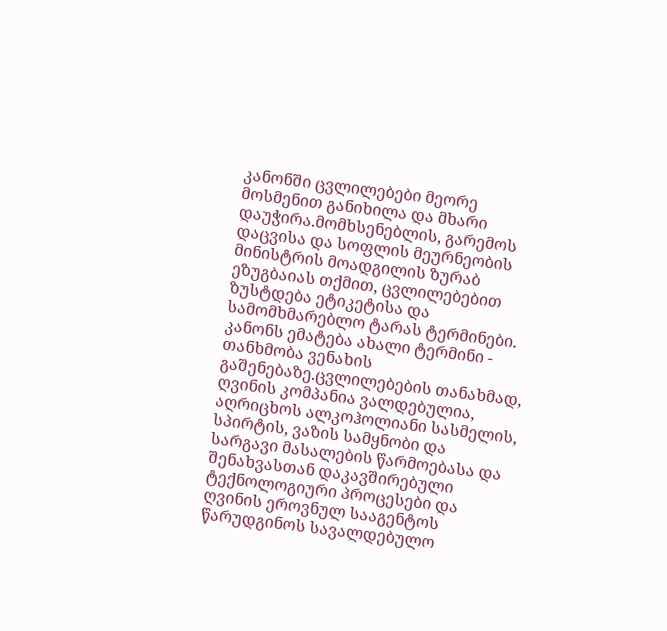კანონში ცვლილებები მეორე მოსმენით განიხილა და მხარი დაუჭირა.მომხსენებლის, გარემოს დაცვისა და სოფლის მეურნეობის მინისტრის მოადგილის ზურაბ ეზუგბაიას თქმით, ცვლილებებით ზუსტდება ეტიკეტისა და სამომხმარებლო ტარას ტერმინები. კანონს ემატება ახალი ტერმინი - თანხმობა ვენახის გაშენებაზე.ცვლილებების თანახმად, ღვინის კომპანია ვალდებულია, აღრიცხოს ალკოჰოლიანი სასმელის, სპირტის, ვაზის სამყნობი და სარგავი მასალების წარმოებასა და შენახვასთან დაკავშირებული ტექნოლოგიური პროცესები და ღვინის ეროვნულ სააგენტოს წარუდგინოს სავალდებულო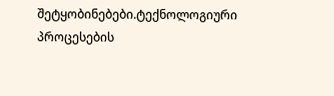შეტყობინებები.ტექნოლოგიური პროცესების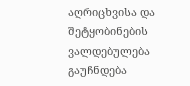აღრიცხვისა და შეტყობინების ვალდებულება გაუჩნდება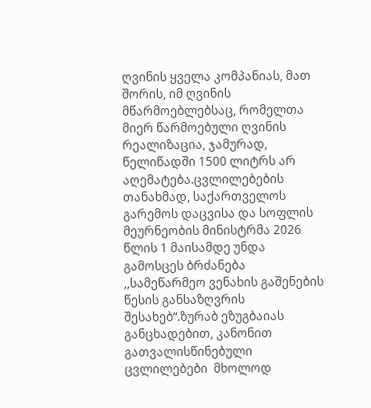ღვინის ყველა კომპანიას, მათ შორის, იმ ღვინის მწარმოებლებსაც, რომელთა მიერ წარმოებული ღვინის რეალიზაცია, ჯამურად, წელიწადში 1500 ლიტრს არ აღემატება.ცვლილებების თანახმად, საქართველოს გარემოს დაცვისა და სოფლის მეურნეობის მინისტრმა 2026 წლის 1 მაისამდე უნდა გამოსცეს ბრძანება ,,სამეწარმეო ვენახის გაშენების წესის განსაზღვრის შესახებ“.ზურაბ ეზუგბაიას განცხადებით, კანონით გათვალისწინებული ცვლილებები  მხოლოდ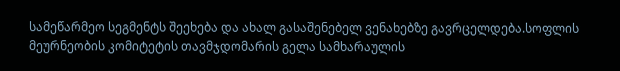სამეწარმეო სეგმენტს შეეხება და ახალ გასაშენებელ ვენახებზე გავრცელდება.სოფლის მეურნეობის კომიტეტის თავმჯდომარის გელა სამხარაულის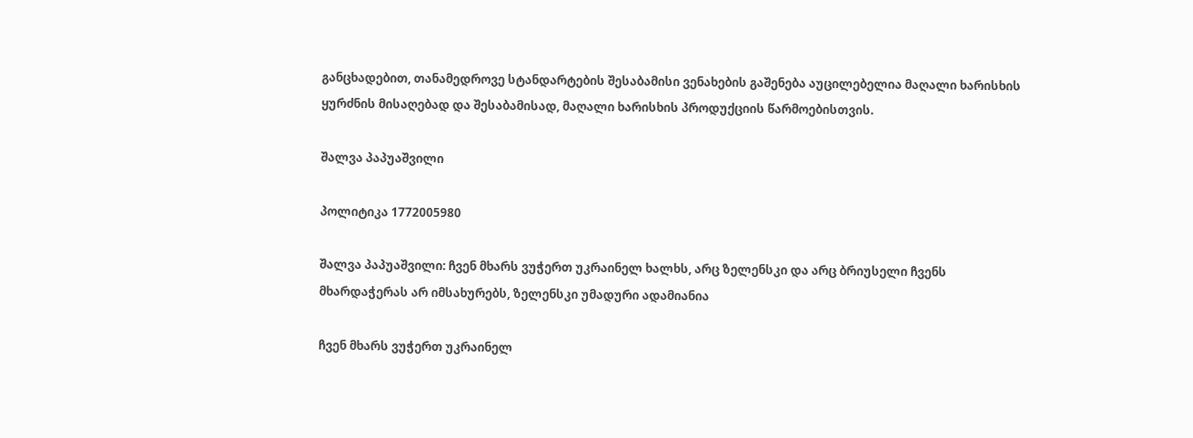განცხადებით, თანამედროვე სტანდარტების შესაბამისი ვენახების გაშენება აუცილებელია მაღალი ხარისხის ყურძნის მისაღებად და შესაბამისად, მაღალი ხარისხის პროდუქციის წარმოებისთვის.

შალვა პაპუაშვილი

პოლიტიკა 1772005980

შალვა პაპუაშვილი: ჩვენ მხარს ვუჭერთ უკრაინელ ხალხს, არც ზელენსკი და არც ბრიუსელი ჩვენს მხარდაჭერას არ იმსახურებს, ზელენსკი უმადური ადამიანია

ჩვენ მხარს ვუჭერთ უკრაინელ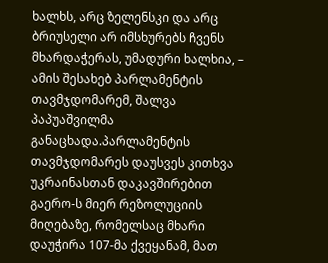ხალხს, არც ზელენსკი და არც ბრიუსელი არ იმსხურებს ჩვენს მხარდაჭერას, უმადური ხალხია, – ამის შესახებ პარლამენტის თავმჯდომარემ, შალვა პაპუაშვილმა განაცხადა.პარლამენტის თავმჯდომარეს დაუსვეს კითხვა უკრაინასთან დაკავშირებით გაერო-ს მიერ რეზოლუციის მიღებაზე, რომელსაც მხარი დაუჭირა 107-მა ქვეყანამ, მათ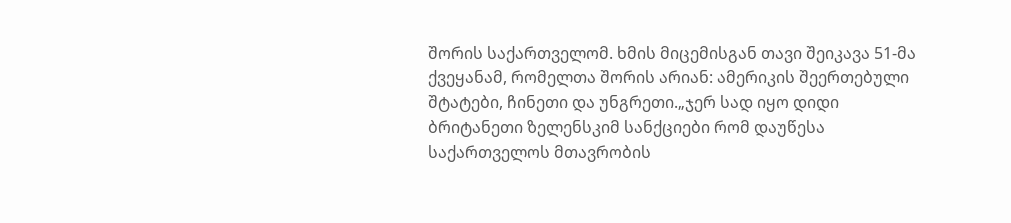შორის საქართველომ. ხმის მიცემისგან თავი შეიკავა 51-მა ქვეყანამ, რომელთა შორის არიან: ამერიკის შეერთებული შტატები, ჩინეთი და უნგრეთი.„ჯერ სად იყო დიდი ბრიტანეთი ზელენსკიმ სანქციები რომ დაუწესა საქართველოს მთავრობის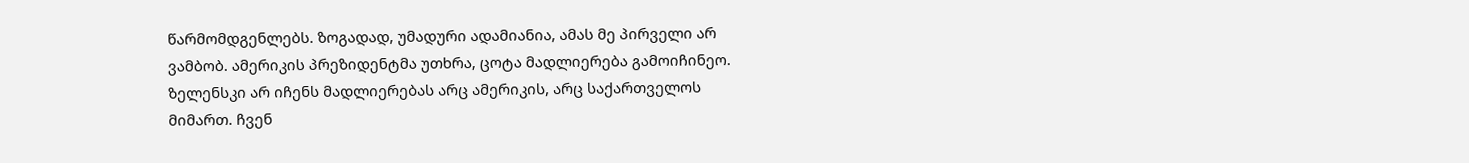წარმომდგენლებს. ზოგადად, უმადური ადამიანია, ამას მე პირველი არ ვამბობ. ამერიკის პრეზიდენტმა უთხრა, ცოტა მადლიერება გამოიჩინეო. ზელენსკი არ იჩენს მადლიერებას არც ამერიკის, არც საქართველოს მიმართ. ჩვენ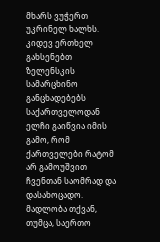მხარს ვუჭერთ უკრინელ ხალხს. კიდევ ერთხელ გახსენებთ ზელენსკის სამარცხინო განცხადებებს საქართველოდან ელჩი გაიწვია იმის გამო, რომ ქართველები რატომ არ გამოუშვით ჩვენთან საომრად და დასახოცადო. მადლობა თქვან, თუმცა, საერთო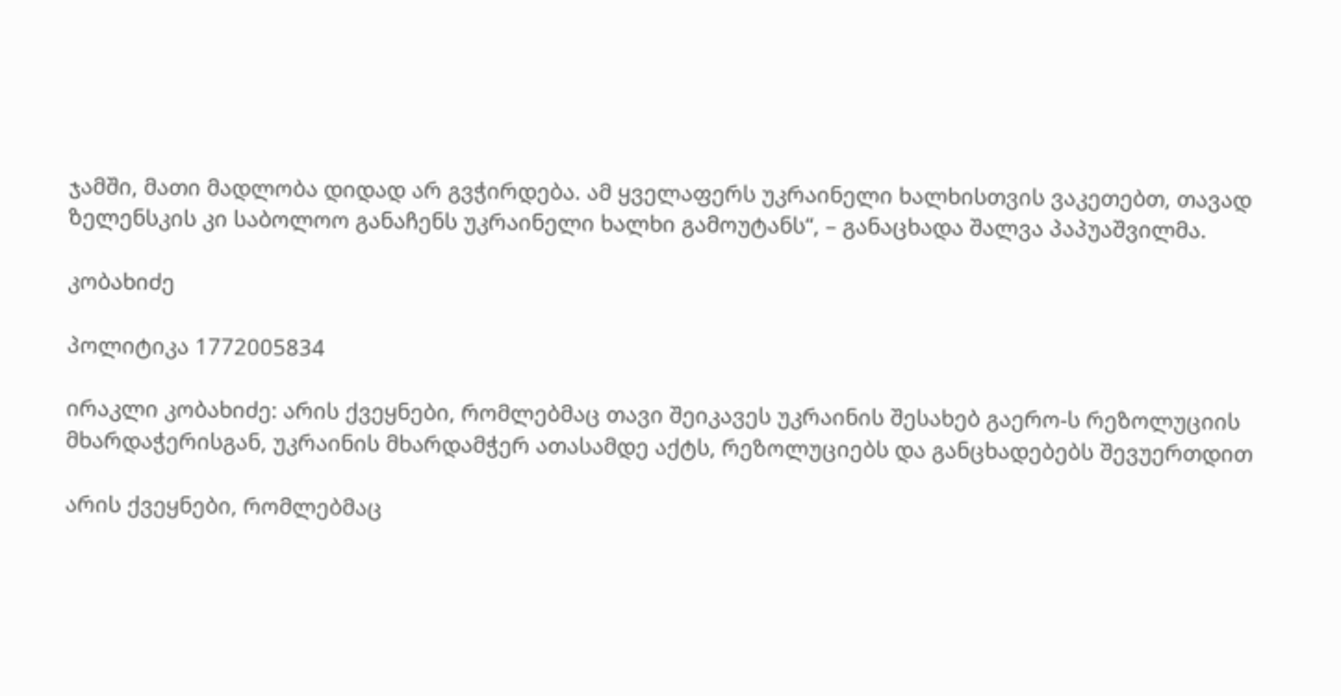ჯამში, მათი მადლობა დიდად არ გვჭირდება. ამ ყველაფერს უკრაინელი ხალხისთვის ვაკეთებთ, თავად ზელენსკის კი საბოლოო განაჩენს უკრაინელი ხალხი გამოუტანს“, – განაცხადა შალვა პაპუაშვილმა.

კობახიძე

პოლიტიკა 1772005834

ირაკლი კობახიძე: არის ქვეყნები, რომლებმაც თავი შეიკავეს უკრაინის შესახებ გაერო-ს რეზოლუციის მხარდაჭერისგან, უკრაინის მხარდამჭერ ათასამდე აქტს, რეზოლუციებს და განცხადებებს შევუერთდით

არის ქვეყნები, რომლებმაც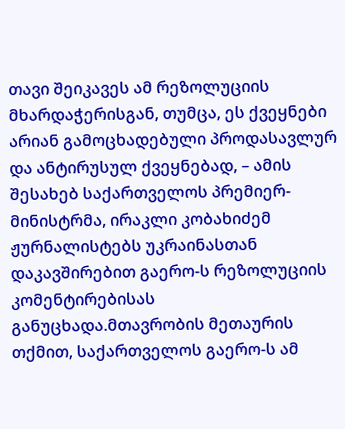თავი შეიკავეს ამ რეზოლუციის მხარდაჭერისგან, თუმცა, ეს ქვეყნები არიან გამოცხადებული პროდასავლურ და ანტირუსულ ქვეყნებად, – ამის შესახებ საქართველოს პრემიერ-მინისტრმა, ირაკლი კობახიძემ ჟურნალისტებს უკრაინასთან დაკავშირებით გაერო-ს რეზოლუციის კომენტირებისას განუცხადა.მთავრობის მეთაურის თქმით, საქართველოს გაერო-ს ამ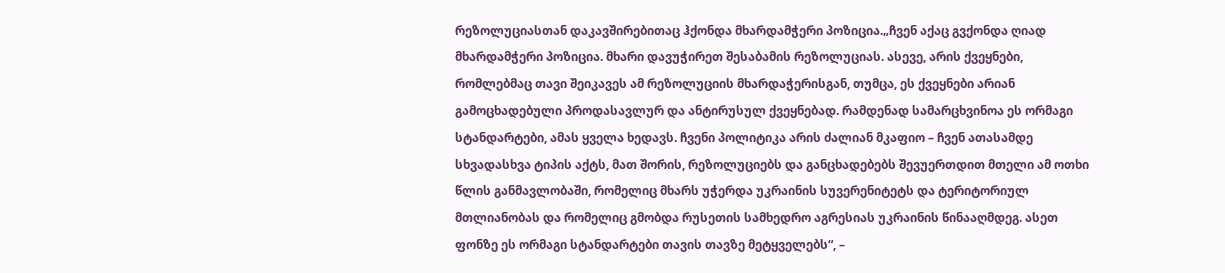რეზოლუციასთან დაკავშირებითაც ჰქონდა მხარდამჭერი პოზიცია.„ჩვენ აქაც გვქონდა ღიად მხარდამჭერი პოზიცია. მხარი დავუჭირეთ შესაბამის რეზოლუციას. ასევე, არის ქვეყნები, რომლებმაც თავი შეიკავეს ამ რეზოლუციის მხარდაჭერისგან, თუმცა, ეს ქვეყნები არიან გამოცხადებული პროდასავლურ და ანტირუსულ ქვეყნებად. რამდენად სამარცხვინოა ეს ორმაგი სტანდარტები, ამას ყველა ხედავს. ჩვენი პოლიტიკა არის ძალიან მკაფიო – ჩვენ ათასამდე სხვადასხვა ტიპის აქტს, მათ შორის, რეზოლუციებს და განცხადებებს შევუერთდით მთელი ამ ოთხი წლის განმავლობაში, რომელიც მხარს უჭერდა უკრაინის სუვერენიტეტს და ტერიტორიულ მთლიანობას და რომელიც გმობდა რუსეთის სამხედრო აგრესიას უკრაინის წინააღმდეგ. ასეთ ფონზე ეს ორმაგი სტანდარტები თავის თავზე მეტყველებს“, –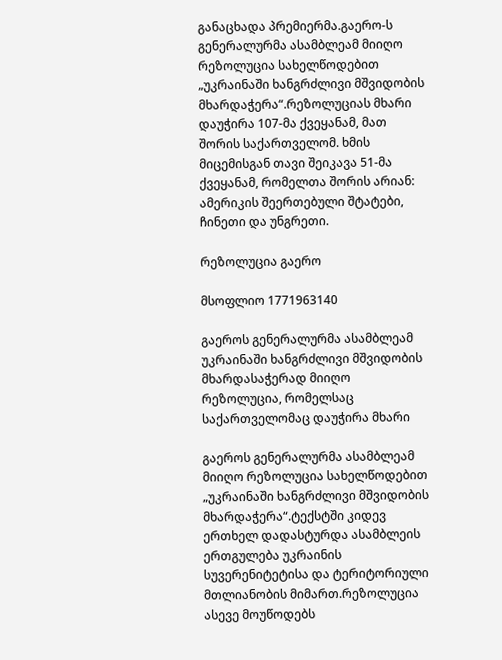განაცხადა პრემიერმა.გაერო-ს გენერალურმა ასამბლეამ მიიღო რეზოლუცია სახელწოდებით „უკრაინაში ხანგრძლივი მშვიდობის მხარდაჭერა“.რეზოლუციას მხარი დაუჭირა 107-მა ქვეყანამ, მათ შორის საქართველომ. ხმის მიცემისგან თავი შეიკავა 51-მა ქვეყანამ, რომელთა შორის არიან: ამერიკის შეერთებული შტატები, ჩინეთი და უნგრეთი.

რეზოლუცია გაერო

მსოფლიო 1771963140

გაეროს გენერალურმა ასამბლეამ უკრაინაში ხანგრძლივი მშვიდობის მხარდასაჭერად მიიღო რეზოლუცია, რომელსაც საქართველომაც დაუჭირა მხარი

გაეროს გენერალურმა ასამბლეამ მიიღო რეზოლუცია სახელწოდებით „უკრაინაში ხანგრძლივი მშვიდობის მხარდაჭერა“.ტექსტში კიდევ ერთხელ დადასტურდა ასამბლეის ერთგულება უკრაინის სუვერენიტეტისა და ტერიტორიული მთლიანობის მიმართ.რეზოლუცია ასევე მოუწოდებს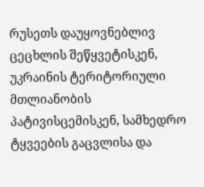რუსეთს დაუყოვნებლივ ცეცხლის შეწყვეტისკენ, უკრაინის ტერიტორიული მთლიანობის პატივისცემისკენ, სამხედრო ტყვეების გაცვლისა და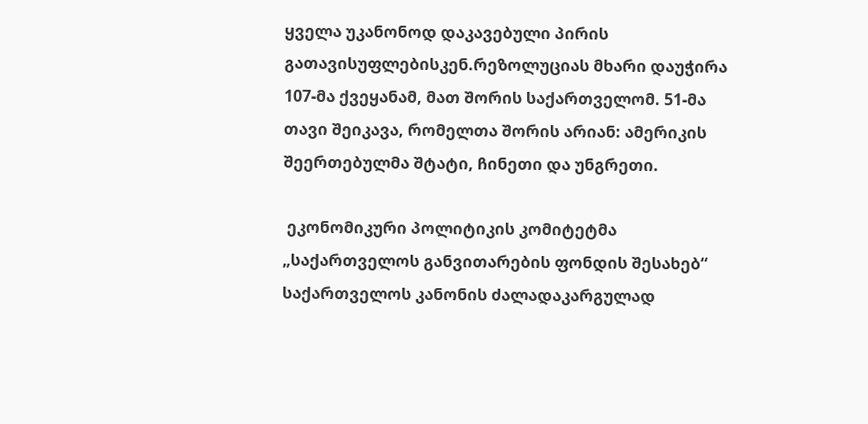ყველა უკანონოდ დაკავებული პირის გათავისუფლებისკენ.რეზოლუციას მხარი დაუჭირა 107-მა ქვეყანამ, მათ შორის საქართველომ. 51-მა თავი შეიკავა, რომელთა შორის არიან: ამერიკის შეერთებულმა შტატი, ჩინეთი და უნგრეთი.

 ეკონომიკური პოლიტიკის კომიტეტმა „საქართველოს განვითარების ფონდის შესახებ“ საქართველოს კანონის ძალადაკარგულად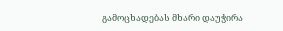გამოცხადებას მხარი დაუჭირა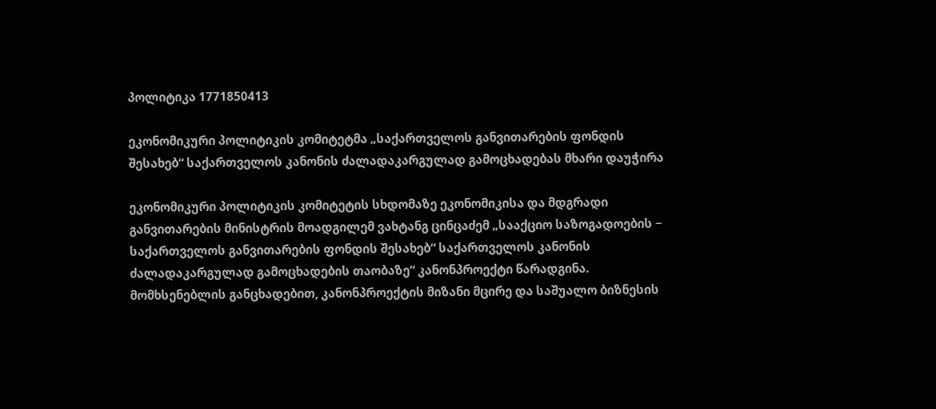პოლიტიკა 1771850413

ეკონომიკური პოლიტიკის კომიტეტმა „საქართველოს განვითარების ფონდის შესახებ“ საქართველოს კანონის ძალადაკარგულად გამოცხადებას მხარი დაუჭირა

ეკონომიკური პოლიტიკის კომიტეტის სხდომაზე ეკონომიკისა და მდგრადი განვითარების მინისტრის მოადგილემ ვახტანგ ცინცაძემ „სააქციო საზოგადოების − საქართველოს განვითარების ფონდის შესახებ“ საქართველოს კანონის ძალადაკარგულად გამოცხადების თაობაზე“ კანონპროექტი წარადგინა. მომხსენებლის განცხადებით, კანონპროექტის მიზანი მცირე და საშუალო ბიზნესის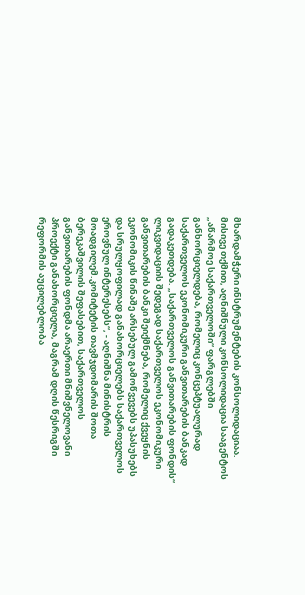მხარდამჭერი ინსტრუმენტების კონსოლიდაციაა. მისივე თქმით, აღნიშნული კონსოლიდაცია სააგენტოს „აწარმოე საქართველოში“ ფარგლებში განხორციელდება, რომელიც კონცეპტუალურად საქართველოს ეკონომიკური განვითარების ბანკად გადაკეთდება. „საქართველოს განვითარების ფონდის“ ლიკვიდაციის შედეგად საქართველოს ეკონომიკური განვითარების ბანკი შეიქმნება, რომელიც ქვეყნის ეკონომიკის წინაშე არსებულ გამოწვევებს უპასუხებს და სრულყოფილად განახორციელებს საქართველოს ეროვნულ ინტერესებს“, - აღნიშნა მინისტრის მოადგილემ.კომიტეტის თავმჯდომარის შოთა ბერეკაშვილის შეფასებით, საქართველოს განვითარების ფონდმა არაერთი მნიშვნელოვანი პროექტი განახორციელა, მაგრამ დღის წესრიგში რეფორმის აუცილებლობა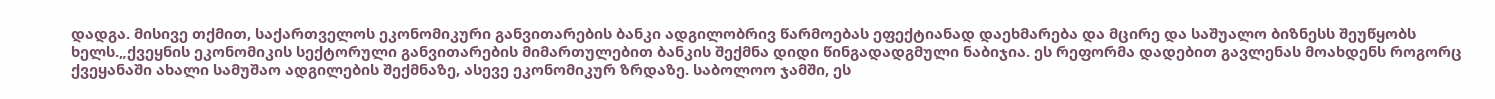დადგა. მისივე თქმით, საქართველოს ეკონომიკური განვითარების ბანკი ადგილობრივ წარმოებას ეფექტიანად დაეხმარება და მცირე და საშუალო ბიზნესს შეუწყობს ხელს.„ქვეყნის ეკონომიკის სექტორული განვითარების მიმართულებით ბანკის შექმნა დიდი წინგადადგმული ნაბიჯია. ეს რეფორმა დადებით გავლენას მოახდენს როგორც ქვეყანაში ახალი სამუშაო ადგილების შექმნაზე, ასევე ეკონომიკურ ზრდაზე. საბოლოო ჯამში, ეს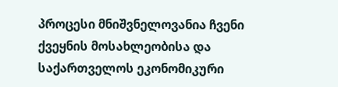პროცესი მნიშვნელოვანია ჩვენი ქვეყნის მოსახლეობისა და საქართველოს ეკონომიკური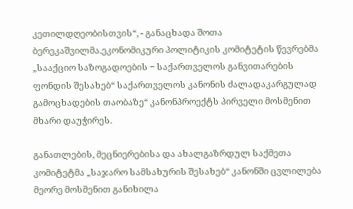კეთილდღეობისთვის“, - განაცხადა შოთა ბერეკაშვილმა.ეკონომიკური პოლიტიკის კომიტეტის წევრებმა „სააქციო საზოგადოების − საქართველოს განვითარების ფონდის შესახებ“ საქართველოს კანონის ძალადაკარგულად გამოცხადების თაობაზე“ კანონპროექტს პირველი მოსმენით მხარი დაუჭირეს.

განათლების, მეცნიერებისა და ახალგაზრდულ საქმეთა კომიტეტმა „საჯარო სამსახურის შესახებ“ კანონში ცვლილება მეორე მოსმენით განიხილა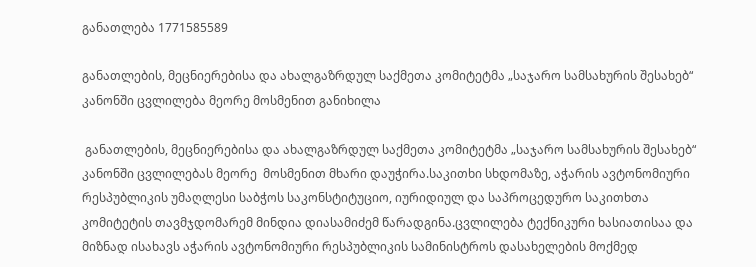განათლება 1771585589

განათლების, მეცნიერებისა და ახალგაზრდულ საქმეთა კომიტეტმა „საჯარო სამსახურის შესახებ“ კანონში ცვლილება მეორე მოსმენით განიხილა

 განათლების, მეცნიერებისა და ახალგაზრდულ საქმეთა კომიტეტმა „საჯარო სამსახურის შესახებ“ კანონში ცვლილებას მეორე  მოსმენით მხარი დაუჭირა.საკითხი სხდომაზე, აჭარის ავტონომიური რესპუბლიკის უმაღლესი საბჭოს საკონსტიტუციო, იურიდიულ და საპროცედურო საკითხთა კომიტეტის თავმჯდომარემ მინდია დიასამიძემ წარადგინა.ცვლილება ტექნიკური ხასიათისაა და მიზნად ისახავს აჭარის ავტონომიური რესპუბლიკის სამინისტროს დასახელების მოქმედ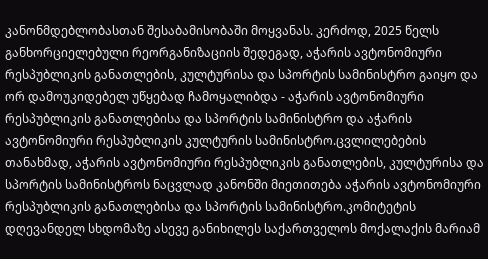კანონმდებლობასთან შესაბამისობაში მოყვანას. კერძოდ, 2025 წელს განხორციელებული რეორგანიზაციის შედეგად, აჭარის ავტონომიური რესპუბლიკის განათლების, კულტურისა და სპორტის სამინისტრო გაიყო და ორ დამოუკიდებელ უწყებად ჩამოყალიბდა - აჭარის ავტონომიური რესპუბლიკის განათლებისა და სპორტის სამინისტრო და აჭარის ავტონომიური რესპუბლიკის კულტურის სამინისტრო.ცვლილებების თანახმად, აჭარის ავტონომიური რესპუბლიკის განათლების, კულტურისა და სპორტის სამინისტროს ნაცვლად კანონში მიეთითება აჭარის ავტონომიური რესპუბლიკის განათლებისა და სპორტის სამინისტრო.კომიტეტის დღევანდელ სხდომაზე ასევე განიხილეს საქართველოს მოქალაქის მარიამ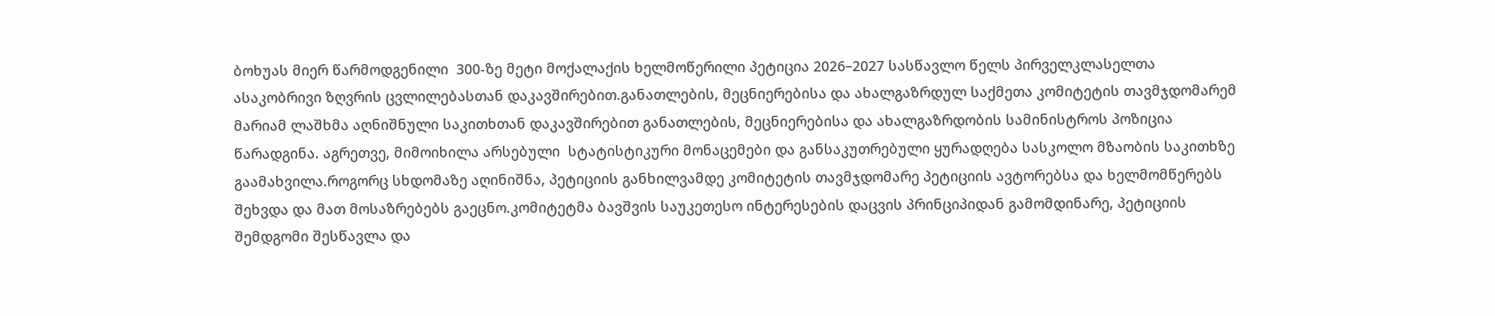ბოხუას მიერ წარმოდგენილი  300-ზე მეტი მოქალაქის ხელმოწერილი პეტიცია 2026–2027 სასწავლო წელს პირველკლასელთა ასაკობრივი ზღვრის ცვლილებასთან დაკავშირებით.განათლების, მეცნიერებისა და ახალგაზრდულ საქმეთა კომიტეტის თავმჯდომარემ მარიამ ლაშხმა აღნიშნული საკითხთან დაკავშირებით განათლების, მეცნიერებისა და ახალგაზრდობის სამინისტროს პოზიცია წარადგინა. აგრეთვე, მიმოიხილა არსებული  სტატისტიკური მონაცემები და განსაკუთრებული ყურადღება სასკოლო მზაობის საკითხზე გაამახვილა.როგორც სხდომაზე აღინიშნა, პეტიციის განხილვამდე კომიტეტის თავმჯდომარე პეტიციის ავტორებსა და ხელმომწერებს შეხვდა და მათ მოსაზრებებს გაეცნო.კომიტეტმა ბავშვის საუკეთესო ინტერესების დაცვის პრინციპიდან გამომდინარე, პეტიციის შემდგომი შესწავლა და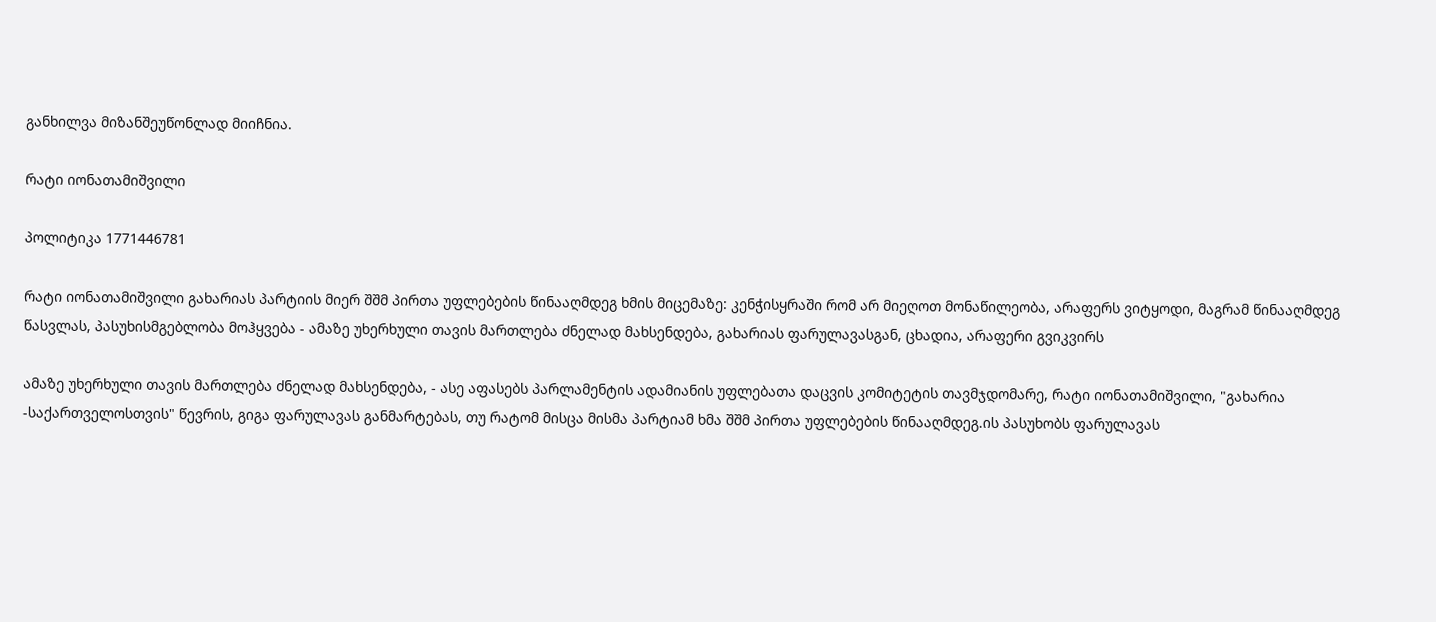განხილვა მიზანშეუწონლად მიიჩნია.

რატი იონათამიშვილი

პოლიტიკა 1771446781

რატი იონათამიშვილი გახარიას პარტიის მიერ შშმ პირთა უფლებების წინააღმდეგ ხმის მიცემაზე: კენჭისყრაში რომ არ მიეღოთ მონაწილეობა, არაფერს ვიტყოდი, მაგრამ წინააღმდეგ წასვლას, პასუხისმგებლობა მოჰყვება - ამაზე უხერხული თავის მართლება ძნელად მახსენდება, გახარიას ფარულავასგან, ცხადია, არაფერი გვიკვირს

ამაზე უხერხული თავის მართლება ძნელად მახსენდება, - ასე აფასებს პარლამენტის ადამიანის უფლებათა დაცვის კომიტეტის თავმჯდომარე, რატი იონათამიშვილი, "გახარია -საქართველოსთვის" წევრის, გიგა ფარულავას განმარტებას, თუ რატომ მისცა მისმა პარტიამ ხმა შშმ პირთა უფლებების წინააღმდეგ.ის პასუხობს ფარულავას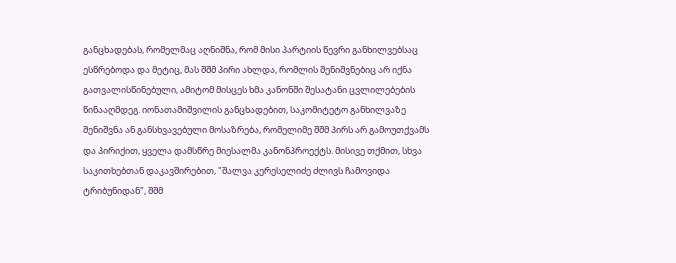განცხადებას, რომელმაც აღნიშნა, რომ მისი პარტიის წევრი განხილვებსაც ესწრებოდა და მეტიც, მას შშმ პირი ახლდა, რომლის შენიშვნებიც არ იქნა გათვალისწინებული, ამიტომ მისცეს ხმა კანონში შესატანი ცვლილებების წინააღმდეგ. იონათამიშვილის განცხადებით, საკომიტეტო განხილვაზე შენიშვნა ან განსხვავებული მოსაზრება, რომელიმე შშმ პირს არ გამოუთქვამს და პირიქით, ყველა დამსწრე მიესალმა კანონპროექტს. მისივე თქმით, სხვა საკითხებთან დაკავშირებით, "შალვა კერესელიძე ძლივს ჩამოვიდა ტრიბუნიდან", შშმ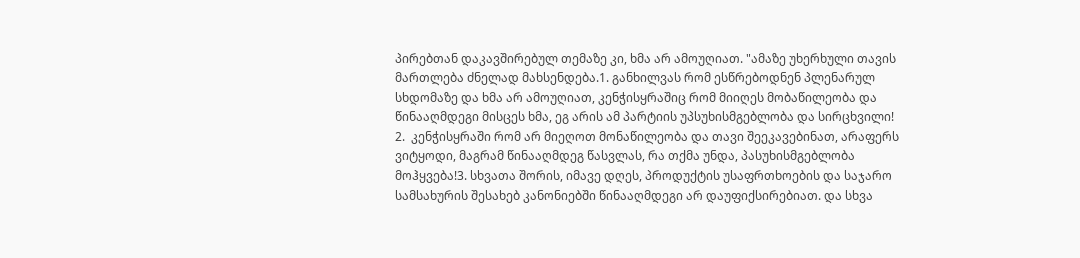პირებთან დაკავშირებულ თემაზე კი, ხმა არ ამოუღიათ. "ამაზე უხერხული თავის მართლება ძნელად მახსენდება.1. განხილვას რომ ესწრებოდნენ პლენარულ სხდომაზე და ხმა არ ამოუღიათ, კენჭისყრაშიც რომ მიიღეს მობაწილეობა და წინააღმდეგი მისცეს ხმა, ეგ არის ამ პარტიის უპსუხისმგებლობა და სირცხვილი!   2.  კენჭისყრაში რომ არ მიეღოთ მონაწილეობა და თავი შეეკავებინათ, არაფერს ვიტყოდი, მაგრამ წინააღმდეგ წასვლას, რა თქმა უნდა, პასუხისმგებლობა მოჰყვება!3. სხვათა შორის, იმავე დღეს, პროდუქტის უსაფრთხოების და საჯარო სამსახურის შესახებ კანონიებში წინააღმდეგი არ დაუფიქსირებიათ. და სხვა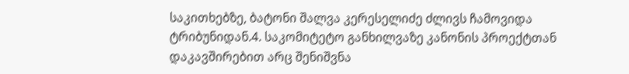საკითხებზე, ბატონი შალვა კერესელიძე ძლივს ჩამოვიდა ტრიბუნიდან.4. საკომიტეტო განხილვაზე კანონის პროექტთან დაკავშირებით არც შენიშვნა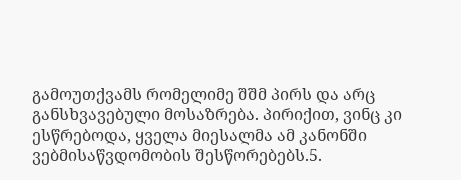გამოუთქვამს რომელიმე შშმ პირს და არც განსხვავებული მოსაზრება. პირიქით, ვინც კი ესწრებოდა, ყველა მიესალმა ამ კანონში ვებმისაწვდომობის შესწორებებს.5.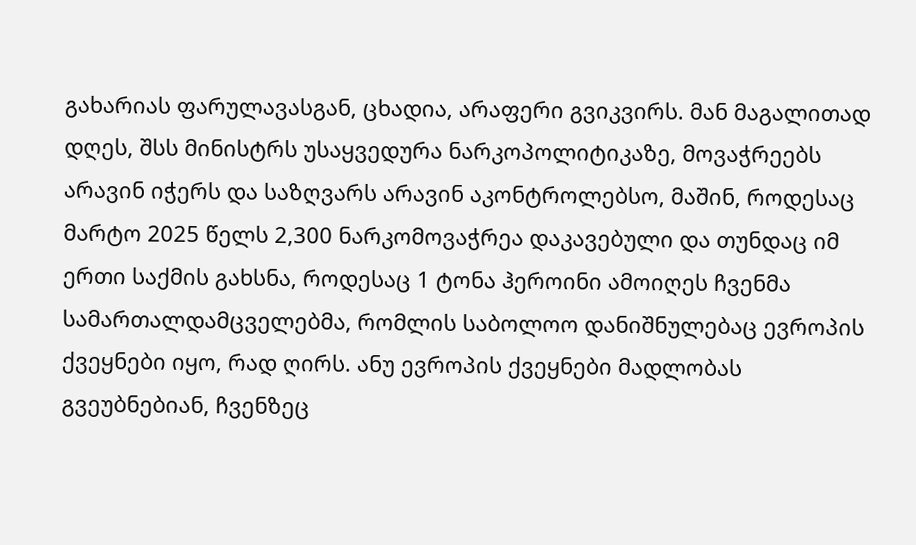გახარიას ფარულავასგან, ცხადია, არაფერი გვიკვირს. მან მაგალითად დღეს, შსს მინისტრს უსაყვედურა ნარკოპოლიტიკაზე, მოვაჭრეებს არავინ იჭერს და საზღვარს არავინ აკონტროლებსო, მაშინ, როდესაც მარტო 2025 წელს 2,300 ნარკომოვაჭრეა დაკავებული და თუნდაც იმ ერთი საქმის გახსნა, როდესაც 1 ტონა ჰეროინი ამოიღეს ჩვენმა სამართალდამცველებმა, რომლის საბოლოო დანიშნულებაც ევროპის ქვეყნები იყო, რად ღირს. ანუ ევროპის ქვეყნები მადლობას გვეუბნებიან, ჩვენზეც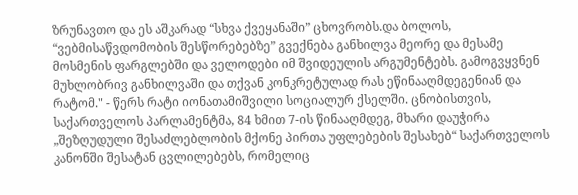ზრუნავთო და ეს აშკარად “სხვა ქვეყანაში” ცხოვრობს.და ბოლოს, “ვებმისაწვდომობის შესწორებებზე” გვექნება განხილვა მეორე და მესამე მოსმენის ფარგლებში და ველოდები იმ შვიდეულის არგუმენტებს. გამოგვყვნენ მუხლობრივ განხილვაში და თქვან კონკრეტულად რას ეწინააღმდეგენიან და რატომ." - წერს რატი იონათამიშვილი სოციალურ ქსელში. ცნობისთვის, საქართველოს პარლამენტმა, 84 ხმით 7-ის წინააღმდეგ, მხარი დაუჭირა „შეზღუდული შესაძლებლობის მქონე პირთა უფლებების შესახებ“ საქართველოს კანონში შესატან ცვლილებებს, რომელიც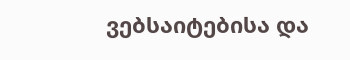ვებსაიტებისა და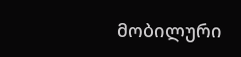მობილური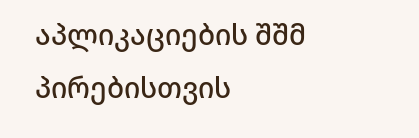აპლიკაციების შშმ პირებისთვის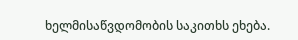ხელმისაწვდომობის საკითხს ეხება.